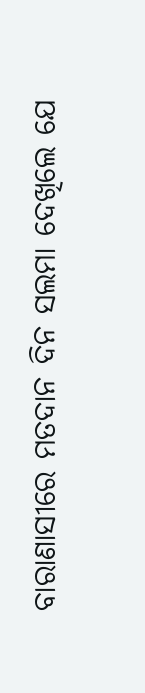ବାରାଣାସୀରେ ମତଦାନ ଦିନ ସଲମା ଦେଖିଲେ ଯେ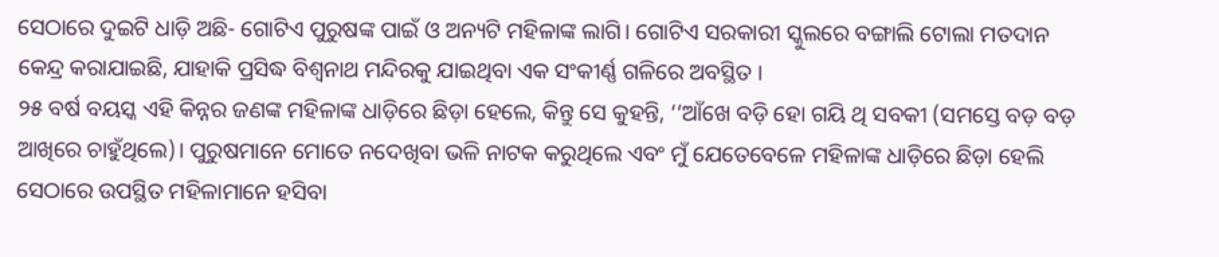ସେଠାରେ ଦୁଇଟି ଧାଡ଼ି ଅଛି- ଗୋଟିଏ ପୁରୁଷଙ୍କ ପାଇଁ ଓ ଅନ୍ୟଟି ମହିଳାଙ୍କ ଲାଗି। ଗୋଟିଏ ସରକାରୀ ସ୍କୁଲରେ ବଙ୍ଗାଲି ଟୋଲା ମତଦାନ କେନ୍ଦ୍ର କରାଯାଇଛି, ଯାହାକି ପ୍ରସିଦ୍ଧ ବିଶ୍ୱନାଥ ମନ୍ଦିରକୁ ଯାଇଥିବା ଏକ ସଂକୀର୍ଣ୍ଣ ଗଳିରେ ଅବସ୍ଥିତ ।
୨୫ ବର୍ଷ ବୟସ୍କ ଏହି କିନ୍ନର ଜଣଙ୍କ ମହିଳାଙ୍କ ଧାଡ଼ିରେ ଛିଡ଼ା ହେଲେ, କିନ୍ତୁ ସେ କୁହନ୍ତି, ‘‘ଆଁଖେ ବଡ଼ି ହୋ ଗୟି ଥି ସବକୀ (ସମସ୍ତେ ବଡ଼ ବଡ଼ ଆଖିରେ ଚାହୁଁଥିଲେ)। ପୁରୁଷମାନେ ମୋତେ ନଦେଖିବା ଭଳି ନାଟକ କରୁଥିଲେ ଏବଂ ମୁଁ ଯେତେବେଳେ ମହିଳାଙ୍କ ଧାଡ଼ିରେ ଛିଡ଼ା ହେଲି ସେଠାରେ ଉପସ୍ଥିତ ମହିଳାମାନେ ହସିବା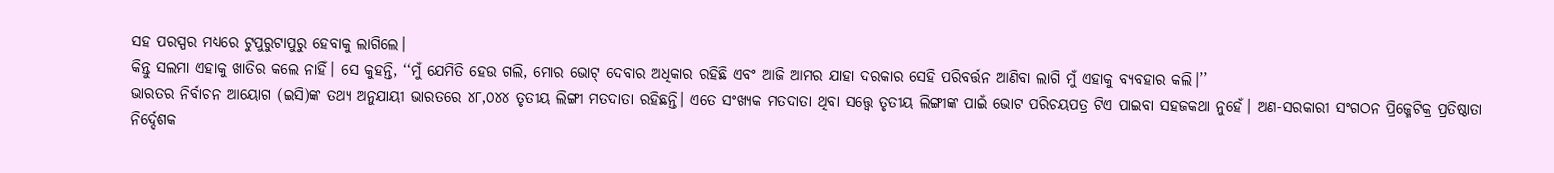ସହ ପରସ୍ପର ମଧ୍ୟରେ ଟୁପୁରୁଟାପୁରୁ ହେବାକୁ ଲାଗିଲେ।
କିନ୍ତୁ ସଲମା ଏହାକୁ ଖାତିର କଲେ ନାହିଁ। ସେ କୁହନ୍ତି, ‘‘ମୁଁ ଯେମିତି ହେଉ ଗଲି, ମୋର ଭୋଟ୍ ଦେବାର ଅଧିକାର ରହିଛି ଏବଂ ଆଜି ଆମର ଯାହା ଦରକାର ସେହି ପରିବର୍ତ୍ତନ ଆଣିବା ଲାଗି ମୁଁ ଏହାକୁ ବ୍ୟବହାର କଲି।’’
ଭାରତର ନିର୍ବାଚନ ଆୟୋଗ (ଇସି)ଙ୍କ ତଥ୍ୟ ଅନୁଯାୟୀ ଭାରତରେ ୪୮,୦୪୪ ତୃତୀୟ ଲିଙ୍ଗୀ ମତଦାତା ରହିଛନ୍ତି। ଏତେ ସଂଖ୍ୟକ ମତଦାତା ଥିବା ସତ୍ତ୍ୱେ ତୃତୀୟ ଲିଙ୍ଗୀଙ୍କ ପାଇଁ ଭୋଟ ପରିଚୟପତ୍ର ଟିଏ ପାଇବା ସହଜକଥା ନୁହେଁ। ଅଣ-ସରକାରୀ ସଂଗଠନ ପ୍ରିଜ୍ମେଟିକ୍ର ପ୍ରତିଷ୍ଠାତା ନିର୍ଦ୍ଦେଶକ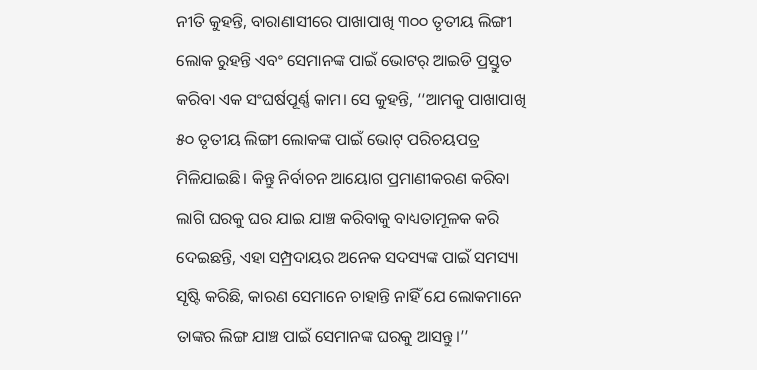ନୀତି କୁହନ୍ତି, ବାରାଣାସୀରେ ପାଖାପାଖି ୩୦୦ ତୃତୀୟ ଲିଙ୍ଗୀ ଲୋକ ରୁହନ୍ତି ଏବଂ ସେମାନଙ୍କ ପାଇଁ ଭୋଟର୍ ଆଇଡି ପ୍ରସ୍ତୁତ କରିବା ଏକ ସଂଘର୍ଷପୂର୍ଣ୍ଣ କାମ। ସେ କୁହନ୍ତି, ‘‘ଆମକୁ ପାଖାପାଖି ୫୦ ତୃତୀୟ ଲିଙ୍ଗୀ ଲୋକଙ୍କ ପାଇଁ ଭୋଟ୍ ପରିଚୟପତ୍ର ମିଳିଯାଇଛି। କିନ୍ତୁ ନିର୍ବାଚନ ଆୟୋଗ ପ୍ରମାଣୀକରଣ କରିବା ଲାଗି ଘରକୁ ଘର ଯାଇ ଯାଞ୍ଚ କରିବାକୁ ବାଧ୍ୟତାମୂଳକ କରି ଦେଇଛନ୍ତି, ଏହା ସମ୍ପ୍ରଦାୟର ଅନେକ ସଦସ୍ୟଙ୍କ ପାଇଁ ସମସ୍ୟା ସୃଷ୍ଟି କରିଛି, କାରଣ ସେମାନେ ଚାହାନ୍ତି ନାହିଁ ଯେ ଲୋକମାନେ ତାଙ୍କର ଲିଙ୍ଗ ଯାଞ୍ଚ ପାଇଁ ସେମାନଙ୍କ ଘରକୁ ଆସନ୍ତୁ।’’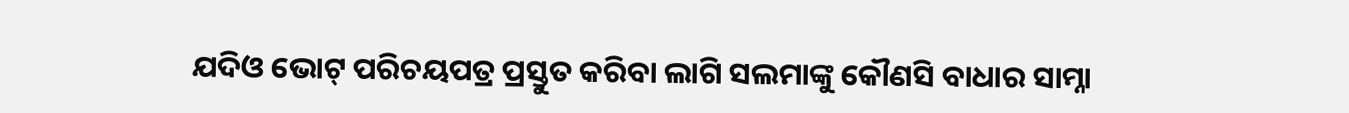ଯଦିଓ ଭୋଟ୍ ପରିଚୟପତ୍ର ପ୍ରସ୍ତୁତ କରିବା ଲାଗି ସଲମାଙ୍କୁ କୌଣସି ବାଧାର ସାମ୍ନା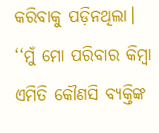କରିବାକୁ ପଡ଼ିନଥିଲା। ‘‘ମୁଁ ମୋ ପରିବାର କିମ୍ବା ଏମିତି କୌଣସି ବ୍ୟକ୍ତିଙ୍କ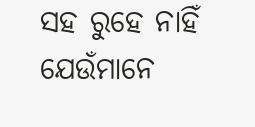ସହ ରୁହେ ନାହିଁ ଯେଉଁମାନେ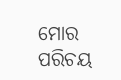ମୋର ପରିଚୟ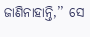ଜାଣିନାହାନ୍ତି,’’ ସେ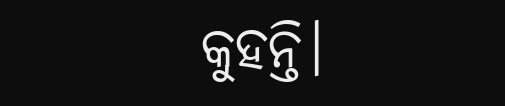କୁହନ୍ତି।